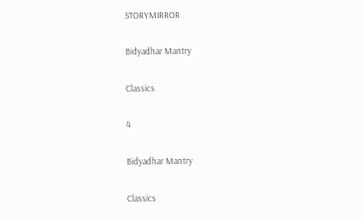STORYMIRROR

Bidyadhar Mantry

Classics

4

Bidyadhar Mantry

Classics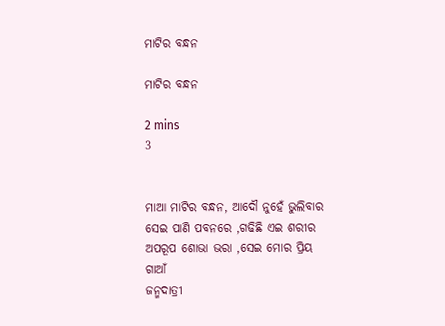ମାଟିର ବନ୍ଧନ

ମାଟିର ବନ୍ଧନ

2 mins
3


ମାଆ ମାଟିର ବନ୍ଧନ, ଆଦୌ ନୁହେଁ ଭୁଲିବାର
ସେଇ ପାଣି ପବନରେ ,ଗଢିଛି ଏଇ ଶରୀର
ଅପରୂପ ଶୋଭା ଭରା ,ସେଇ ମୋର ପ୍ରିୟ ଗାଆଁ
ଜନ୍ମଦାତ୍ରୀ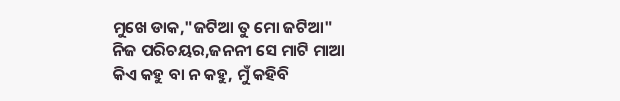ମୁଖେ ଡାକ,"ଜଟିଆ ତୁ ମୋ ଜଟିଆ"
ନିଜ ପରିଚୟର,ଜନନୀ ସେ ମାଟି ମାଆ
କିଏ କହୁ ବା ନ କହୁ, ମୁଁ କହିବି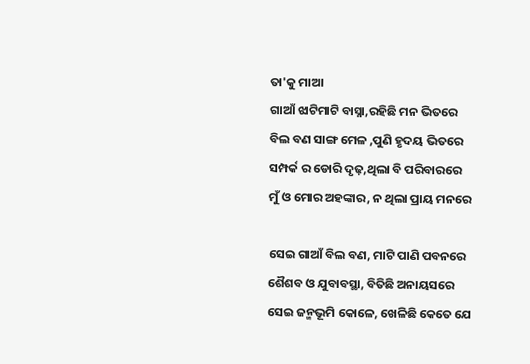ତା'କୁ ମାଆ
ଗାଆଁ ଝାଟିମାଟି ବାସ୍ନା,ରହିଛି ମନ ଭିତରେ
ବିଲ ବଣ ସାଙ୍ଗ ମେଳ ,ପୁଣି ହୃଦୟ ଭିତରେ
ସମ୍ପର୍କ ର ଡୋରି ଦୃଢ଼,ଥିଲା ବି ପରିବାରରେ
ମୁଁ ଓ ମୋର ଅହଙ୍କାର, ନ ଥିଲା ପ୍ରାୟ ମନରେ

ସେଇ ଗାଆଁ ବିଲ ବଣ, ମାଟି ପାଣି ପବନରେ
ଶୈଶବ ଓ ଯୁବାବସ୍ଥା, ବିତିଛି ଅନାୟସରେ
ସେଇ ଜନ୍ମଭୂମି କୋଳେ, ଖେଳିଛି କେତେ ଯେ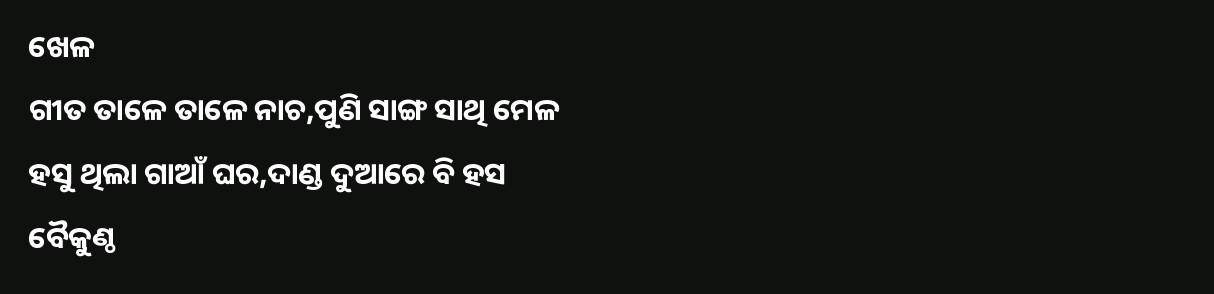ଖେଳ
ଗୀତ ତାଳେ ତାଳେ ନାଚ,ପୁଣି ସାଙ୍ଗ ସାଥି ମେଳ
ହସୁ ଥିଲା ଗାଆଁ ଘର,ଦାଣ୍ଡ ଦୁଆରେ ବି ହସ
ବୈକୁଣ୍ଠ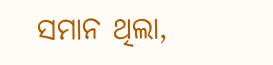ସମାନ ଥିଲା,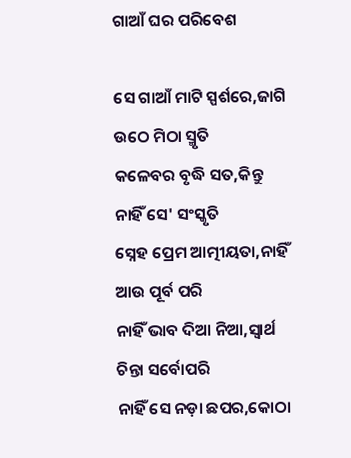ଗାଆଁ ଘର ପରିବେଶ

ସେ ଗାଆଁ ମାଟି ସ୍ପର୍ଶରେ,ଜାଗି ଉଠେ ମିଠା ସ୍ମୃତି
କଳେବର ବୃଦ୍ଧି ସତ,କିନ୍ତୁ ନାହିଁ ସେ' ସଂସ୍କୃତି
ସ୍ନେହ ପ୍ରେମ ଆତ୍ମୀୟତା,ନାହିଁ ଆଉ ପୂର୍ବ ପରି
ନାହିଁ ଭାବ ଦିଆ ନିଆ,ସ୍ବାର୍ଥ ଚିନ୍ତା ସର୍ବୋପରି
ନାହିଁ ସେ ନଡ଼ା ଛପର,କୋଠା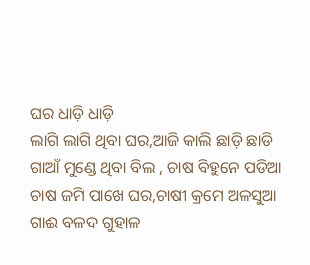ଘର ଧାଡ଼ି ଧାଡ଼ି
ଲାଗି ଲାଗି ଥିବା ଘର,ଆଜି କାଲି ଛାଡ଼ି ଛାଡି
ଗାଆଁ ମୁଣ୍ଡେ ଥିବା ବିଲ , ଚାଷ ବିହୁନେ ପଡିଆ
ଚାଷ ଜମି ପାଖେ ଘର,ଚାଷୀ କ୍ରମେ ଅଳସୁଆ
ଗାଈ ବଳଦ ଗୁହାଳ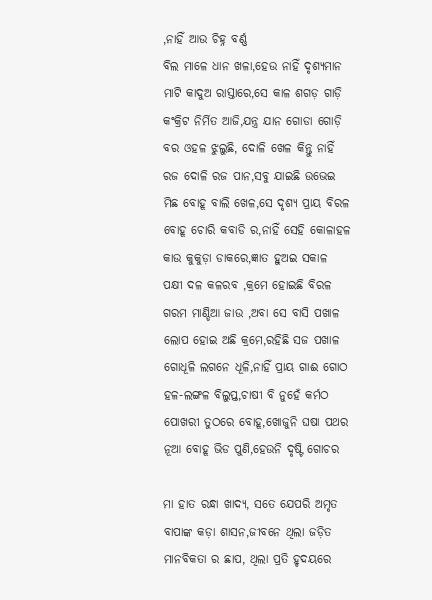,ନାହିଁ ଆଉ ଚିହ୍ନ ବର୍ଣ୍ଣ
ବିଲ ମାଳେ ଧାନ ଖଳା,ହେଉ ନାହିଁ ଦୃଶ୍ୟମାନ
ମାଟି କାଦୁଅ ରାସ୍ତାରେ,ସେ କାଳ ଶଗଡ଼ ଗାଡ଼ି
କଂକ୍ରିଟ ନିର୍ମିତ ଆଜି,ଯନ୍ତ୍ର ଯାନ ଗୋଡା ଗୋଡ଼ି
ବର ଓହଳ ଝୁଲୁଛି, ଦୋଳି ଖେଳ କିନ୍ତୁ ନାହିଁ
ରଜ ଦୋଳି ରଜ ପାନ,ସବୁ ଯାଇଛି ଉଭେଇ
ମିଛ ବୋହୂ ବାଲି ଖେଳ,ସେ ଦୃଶ୍ୟ ପ୍ରାୟ ବିରଳ
ବୋହୂ ଚୋରି କବାଡି ର,ନାହିଁ ସେହି କୋଳାହଳ
କାଉ କୁକୁଡ଼ା ଡାକରେ,ଜ୍ଞାତ ହୁଅଇ ସକାଳ
ପକ୍ଷୀ ଦଳ କଳରବ ,କ୍ରମେ ହୋଇଛି ବିରଳ
ଗରମ ମାଣ୍ଡିଆ ଜାଉ ,ଅବା ସେ ବାସି ପଖାଳ
ଲୋପ ହୋଇ ଅଛି କ୍ରମେ,ରହିଛି ସଜ ପଖାଳ
ଗୋଧୂଳି ଲଗନେ ଧୂଳି,ନାହିଁ ପ୍ରାୟ ଗାଈ ଗୋଠ
ହଳ-ଲଙ୍ଗଳ ବିଲୁପ୍ତ,ଚାଷୀ ବି ନୁହେଁ କର୍ମଠ
ପୋଖରୀ ତୁଠରେ ବୋହୂ,ଖୋଜୁନି ଘଷା ପଥର
ନୂଆ ବୋହୂ ଭିଡ ପୁଣି,ହେଉନି ଦୃଷ୍ଟି ଗୋଚର

ମା ହାତ ରନ୍ଧା ଖାଦ୍ୟ, ସତେ ଯେପରି ଅମୃତ
ବାପାଙ୍କ କଡ଼ା ଶାସନ,ଜୀବନେ ଥିଲା ଜଡ଼ିତ
ମାନବିକତା ର ଛାପ, ଥିଲା ପ୍ରତି ହୃଦୟରେ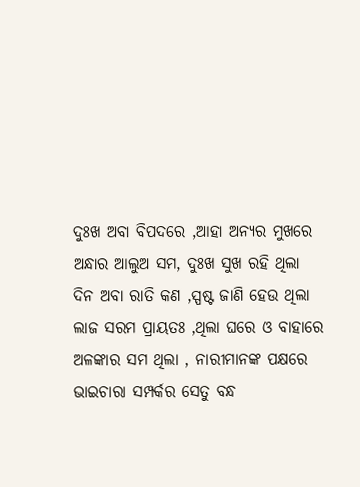ଦୁଃଖ ଅବା ବିପଦରେ ,ଆହା ଅନ୍ୟର ମୁଖରେ
ଅନ୍ଧାର ଆଲୁଅ ସମ, ଦୁଃଖ ସୁଖ ରହି ଥିଲା
ଦିନ ଅବା ରାତି କଣ ,ସ୍ପଷ୍ଟ ଜାଣି ହେଉ ଥିଲା
ଲାଜ ସରମ ପ୍ରାୟତଃ ,ଥିଲା ଘରେ ଓ ବାହାରେ
ଅଳଙ୍କାର ସମ ଥିଲା , ନାରୀମାନଙ୍କ ପକ୍ଷରେ
ଭାଇଚାରା ସମ୍ପର୍କର ସେତୁ ବନ୍ଧ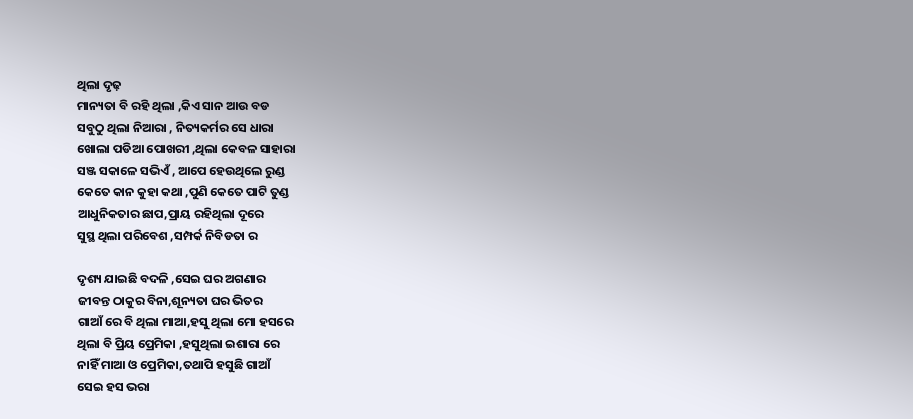ଥିଲା ଦୃଢ଼
ମାନ୍ୟତା ବି ରହି ଥିଲା ,କିଏ ସାନ ଆଉ ବଡ
ସବୁଠୁ ଥିଲା ନିଆରା , ନିତ୍ୟକର୍ମର ସେ ଧାରା
ଖୋଲା ପଡିଆ ପୋଖରୀ ,ଥିଲା କେବଳ ସାହାରା
ସଞ୍ଜ ସକାଳେ ସଭିଏଁ , ଆପେ ହେଉଥିଲେ ରୁଣ୍ଡ
କେତେ କାନ କୁହା କଥା ,ପୁଣି କେତେ ପାଟି ତୁଣ୍ଡ
ଆଧୁନିକତାର ଛାପ,ପ୍ରାୟ ରହିଥିଲା ଦୂରେ
ସୁସ୍ଥ ଥିଲା ପରିବେଶ ,ସମ୍ପର୍କ ନିବିଡତା ର

ଦୃଶ୍ୟ ଯାଇଛି ବଦଳି ,ସେଇ ଘର ଅଗଣାର
ଜୀବନ୍ତ ଠାକୁର ବିନା,ଶୂନ୍ୟତା ଘର ଭିତର
ଗାଆଁ ରେ ବି ଥିଲା ମାଆ,ହସୁ ଥିଲା ମୋ ହସରେ
ଥିଲା ବି ପ୍ରିୟ ପ୍ରେମିକା ,ହସୁଥିଲା ଇଶାରା ରେ
ନାହିଁ ମାଆ ଓ ପ୍ରେମିକା,ତଥାପି ହସୁଛି ଗାଆଁ
ସେଇ ହସ ଭରା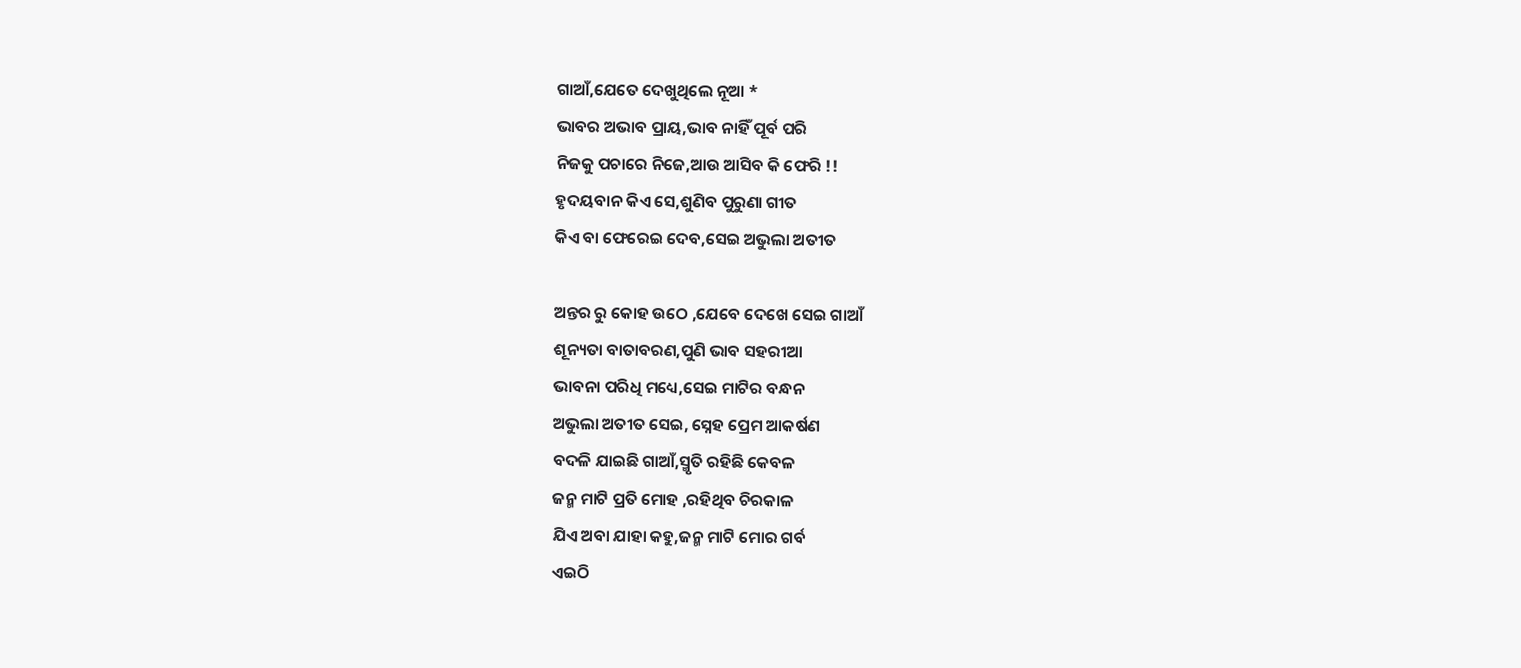ଗାଆଁ,ଯେତେ ଦେଖୁଥିଲେ ନୂଆ *
ଭାବର ଅଭାବ ପ୍ରାୟ,ଭାବ ନାହିଁ ପୂର୍ବ ପରି
ନିଜକୁ ପଚାରେ ନିଜେ,ଆଉ ଆସିବ କି ଫେରି !!
ହୃଦୟବାନ କିଏ ସେ,ଶୁଣିବ ପୁରୁଣା ଗୀତ
କିଏ ବା ଫେରେଇ ଦେବ,ସେଇ ଅଭୁଲା ଅତୀତ

ଅନ୍ତର ରୁ କୋହ ଉଠେ ,ଯେବେ ଦେଖେ ସେଇ ଗାଆଁ
ଶୂନ୍ୟତା ବାତାବରଣ,ପୁଣି ଭାବ ସହରୀଆ
ଭାବନା ପରିଧି ମଧ୍ୟେ,ସେଇ ମାଟିର ବନ୍ଧନ
ଅଭୁଲା ଅତୀତ ସେଇ, ସ୍ନେହ ପ୍ରେମ ଆକର୍ଷଣ
ବଦଳି ଯାଇଛି ଗାଆଁ,ସ୍ମୃତି ରହିଛି କେବଳ
ଜନ୍ମ ମାଟି ପ୍ରତି ମୋହ ,ରହିଥିବ ଚିରକାଳ
ଯିଏ ଅବା ଯାହା କହୁ,ଜନ୍ମ ମାଟି ମୋର ଗର୍ବ
ଏଇଠି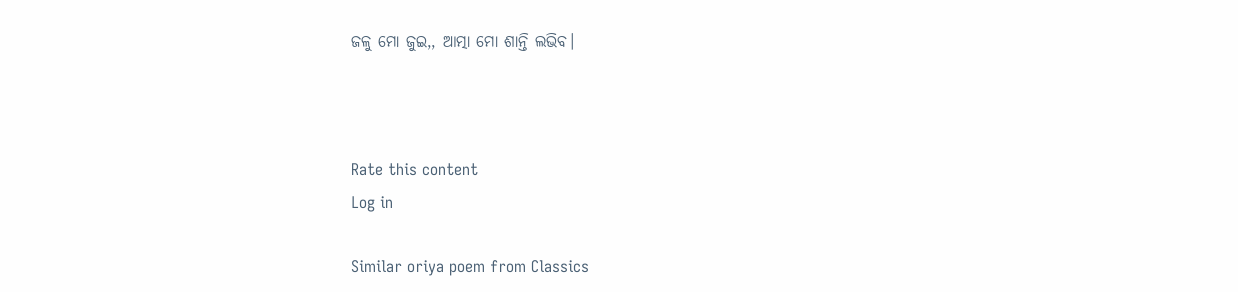ଜଳୁ ମୋ ଜୁଇ,, ଆତ୍ମା ମୋ ଶାନ୍ତି ଲଭିବ।



Rate this content
Log in

Similar oriya poem from Classics